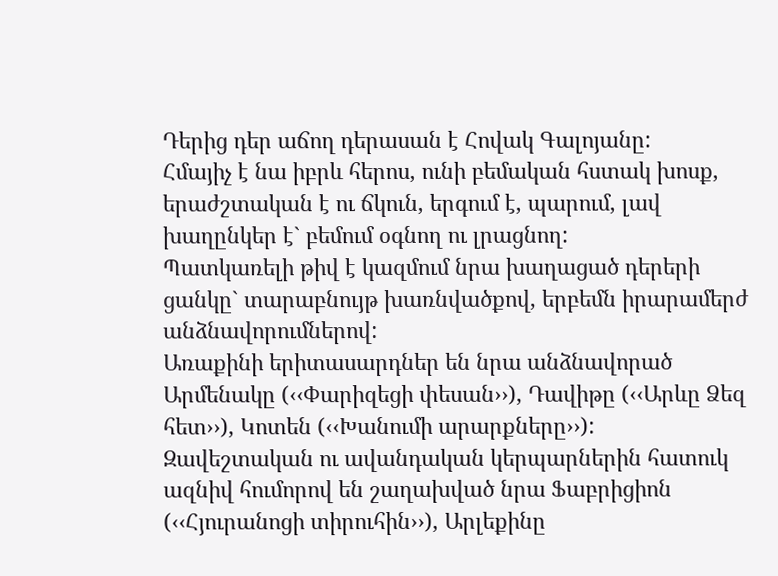Դերից դեր աճող դերասան է Հովակ Գալոյանը:
Հմայիչ է նա իբրև հերոս, ունի բեմական հստակ խոսք, երաժշտական է ու ճկուն, երգում է, պարում, լավ խաղընկեր է` բեմում օգնող ու լրացնող:
Պատկառելի թիվ է կազմում նրա խաղացած դերերի ցանկը` տարաբնույթ խառնվածքով, երբեմն իրարամերժ անձնավորումներով:
Առաքինի երիտասարդներ են նրա անձնավորած Արմենակը (‹‹Փարիզեցի փեսան››), Դավիթը (‹‹Արևը Ձեզ հետ››), Կոտեն (‹‹Խանումի արարքները››):
Զավեշտական ու ավանդական կերպարներին հատուկ ազնիվ հումորով են շաղախված նրա Ֆաբրիցիոն (‹‹Հյուրանոցի տիրուհին››), Արլեքինը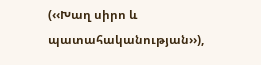(‹‹Խաղ սիրո և պատահականության››),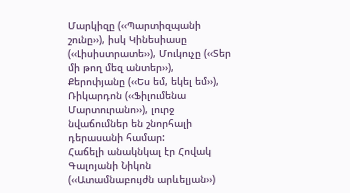Մարկիզը (‹‹Պարտիզպանի շունը››), իսկ Կինեսիասը (‹‹Լիսիստրատե››), Մուկուչը (‹‹Տեր մի թող մեզ անտեր››), Քերոփյանը (‹‹Ես եմ, եկել եմ››), Ռիկարդոն (‹‹Ֆիլումենա Մարտուրանո››), լուրջ նվաճումներ են շնորհալի դերասանի համար:
Հաճելի անակնկալ էր Հովակ Գալոյանի Նիկոն (‹‹Ատամնաբույժն արևելյան››)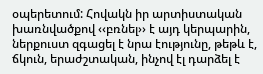օպերետում: Հովակն իր արտիստական խառնվածքով ‹‹բռնել›› է այդ կերպարին, ներքուստ զգացել է նրա էությունը, թեթև է, ճկուն, երաժշտական, ինչով էլ դարձել է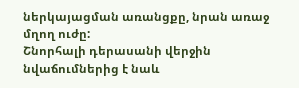ներկայացման առանցքը, նրան առաջ մղող ուժը:
Շնորհալի դերասանի վերջին նվաճումներից է նաև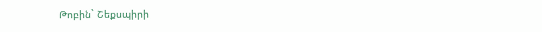Թոբին` Շեքսպիրի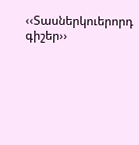‹‹Տասներկուերորդ գիշեր››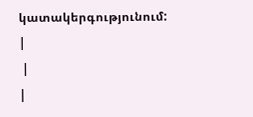կատակերգությունում: |
 |
|